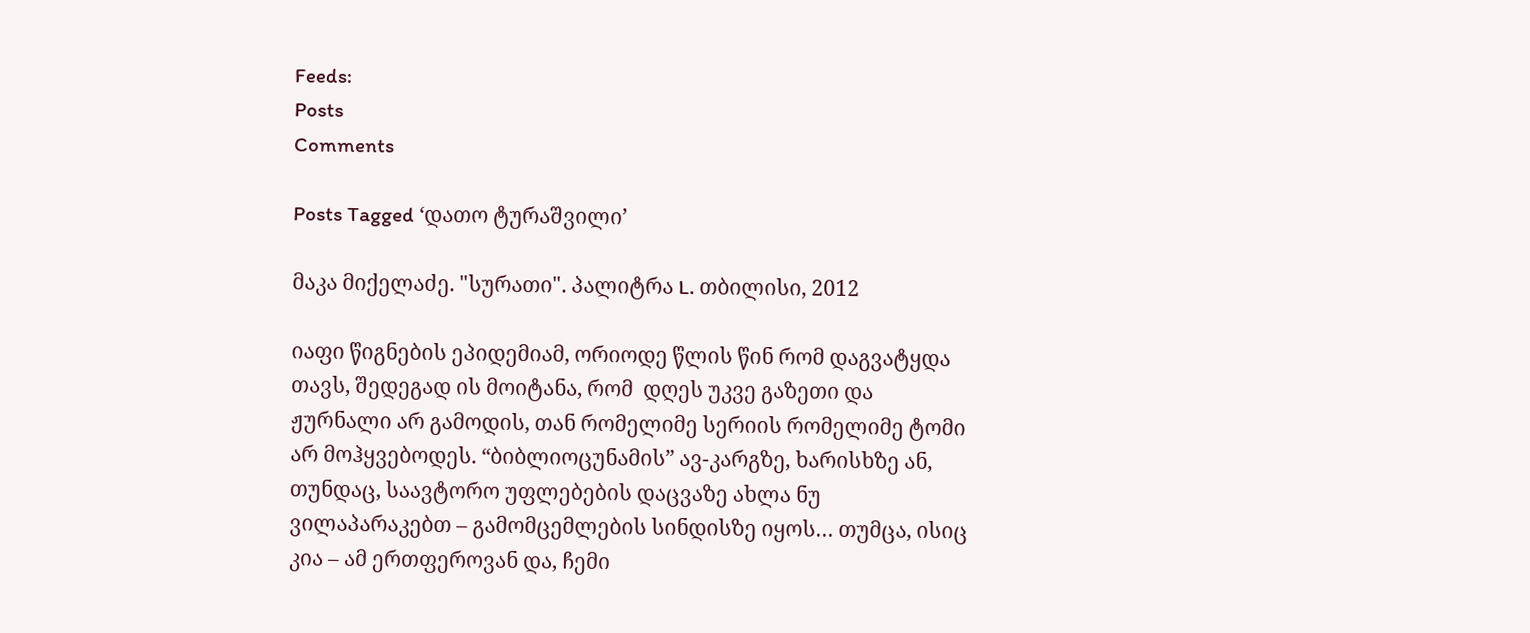Feeds:
Posts
Comments

Posts Tagged ‘დათო ტურაშვილი’

მაკა მიქელაძე. "სურათი". პალიტრა L. თბილისი, 2012

იაფი წიგნების ეპიდემიამ, ორიოდე წლის წინ რომ დაგვატყდა თავს, შედეგად ის მოიტანა, რომ  დღეს უკვე გაზეთი და ჟურნალი არ გამოდის, თან რომელიმე სერიის რომელიმე ტომი არ მოჰყვებოდეს. “ბიბლიოცუნამის” ავ-კარგზე, ხარისხზე ან, თუნდაც, საავტორო უფლებების დაცვაზე ახლა ნუ ვილაპარაკებთ – გამომცემლების სინდისზე იყოს… თუმცა, ისიც კია – ამ ერთფეროვან და, ჩემი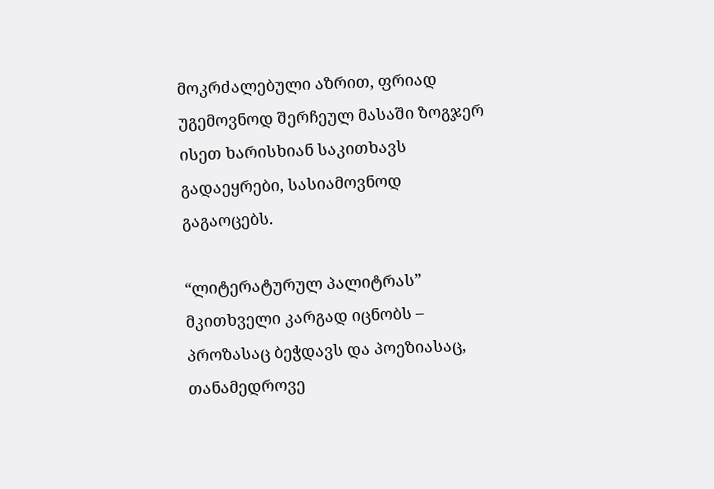მოკრძალებული აზრით, ფრიად უგემოვნოდ შერჩეულ მასაში ზოგჯერ ისეთ ხარისხიან საკითხავს გადაეყრები, სასიამოვნოდ გაგაოცებს.

“ლიტერატურულ პალიტრას” მკითხველი კარგად იცნობს – პროზასაც ბეჭდავს და პოეზიასაც, თანამედროვე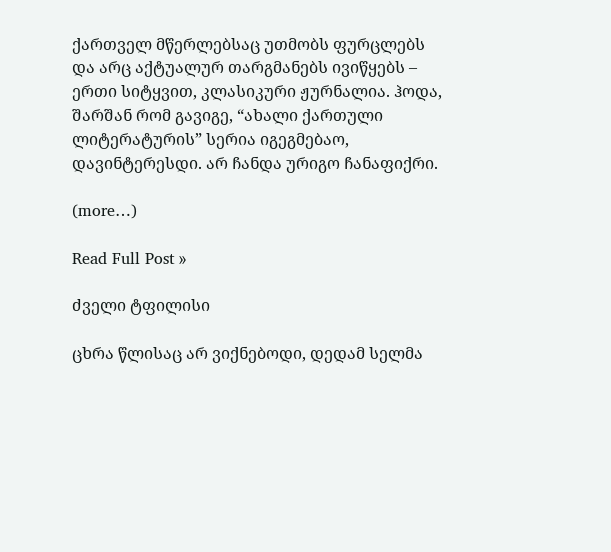ქართველ მწერლებსაც უთმობს ფურცლებს და არც აქტუალურ თარგმანებს ივიწყებს – ერთი სიტყვით, კლასიკური ჟურნალია. ჰოდა, შარშან რომ გავიგე, “ახალი ქართული ლიტერატურის” სერია იგეგმებაო, დავინტერესდი. არ ჩანდა ურიგო ჩანაფიქრი.

(more…)

Read Full Post »

ძველი ტფილისი

ცხრა წლისაც არ ვიქნებოდი, დედამ სელმა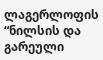ლაგერლოფის “ნილსის და გარეული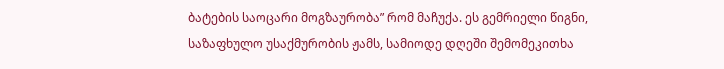ბატების საოცარი მოგზაურობა” რომ მაჩუქა. ეს გემრიელი წიგნი, საზაფხულო უსაქმურობის ჟამს, სამიოდე დღეში შემომეკითხა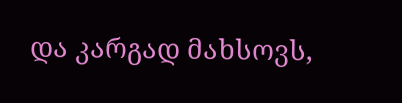და კარგად მახსოვს,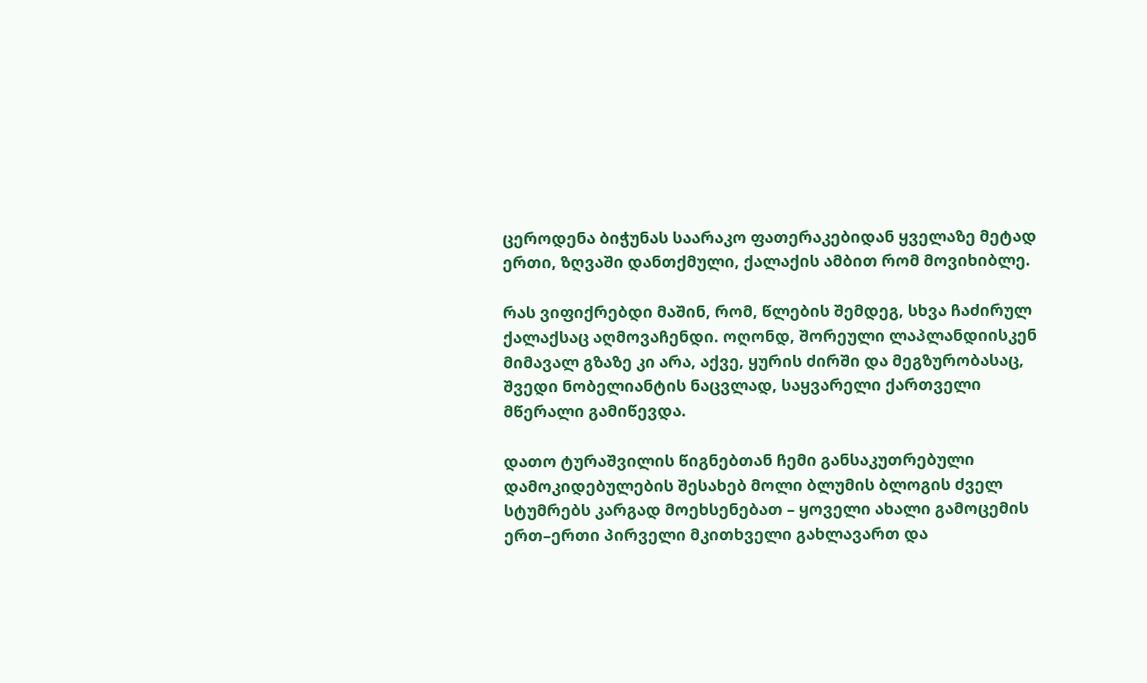ცეროდენა ბიჭუნას საარაკო ფათერაკებიდან ყველაზე მეტად ერთი, ზღვაში დანთქმული, ქალაქის ამბით რომ მოვიხიბლე.

რას ვიფიქრებდი მაშინ, რომ, წლების შემდეგ, სხვა ჩაძირულ ქალაქსაც აღმოვაჩენდი. ოღონდ, შორეული ლაპლანდიისკენ მიმავალ გზაზე კი არა, აქვე, ყურის ძირში და მეგზურობასაც, შვედი ნობელიანტის ნაცვლად, საყვარელი ქართველი მწერალი გამიწევდა.

დათო ტურაშვილის წიგნებთან ჩემი განსაკუთრებული დამოკიდებულების შესახებ მოლი ბლუმის ბლოგის ძველ სტუმრებს კარგად მოეხსენებათ – ყოველი ახალი გამოცემის ერთ–ერთი პირველი მკითხველი გახლავართ და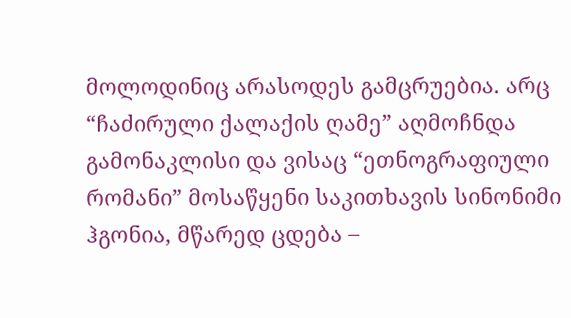მოლოდინიც არასოდეს გამცრუებია. არც “ჩაძირული ქალაქის ღამე” აღმოჩნდა გამონაკლისი და ვისაც “ეთნოგრაფიული რომანი” მოსაწყენი საკითხავის სინონიმი ჰგონია, მწარედ ცდება –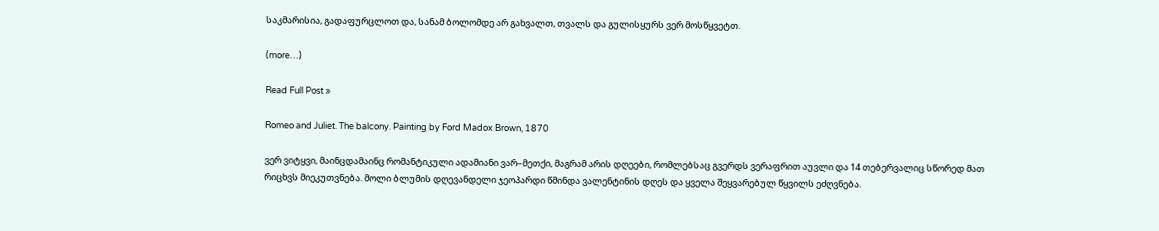საკმარისია, გადაფურცლოთ და, სანამ ბოლომდე არ გახვალთ, თვალს და გულისყურს ვერ მოსწყვეტთ.

(more…)

Read Full Post »

Romeo and Juliet. The balcony. Painting by Ford Madox Brown, 1870

ვერ ვიტყვი, მაინცდამაინც რომანტიკული ადამიანი ვარ–მეთქი, მაგრამ არის დღეები, რომლებსაც გვერდს ვერაფრით აუვლი და 14 თებერვალიც სწორედ მათ რიცხვს მიეკუთვნება. მოლი ბლუმის დღევანდელი ჯეოპარდი წმინდა ვალენტინის დღეს და ყველა შეყვარებულ წყვილს ეძღვნება.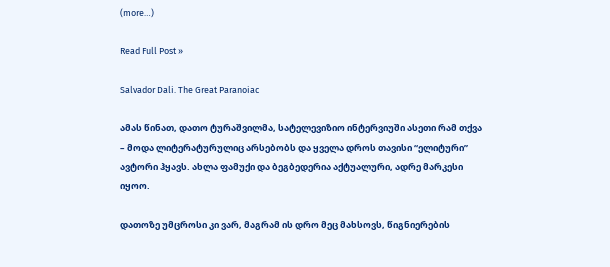(more…)

Read Full Post »

Salvador Dali. The Great Paranoiac

ამას წინათ, დათო ტურაშვილმა, სატელევიზიო ინტერვიუში ასეთი რამ თქვა – მოდა ლიტერატურულიც არსებობს და ყველა დროს თავისი “ელიტური” ავტორი ჰყავს. ახლა ფამუქი და ბეგბედერია აქტუალური, ადრე მარკესი იყოო.

დათოზე უმცროსი კი ვარ, მაგრამ ის დრო მეც მახსოვს, წიგნიერების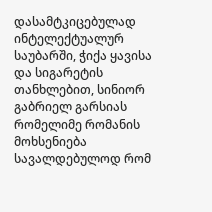დასამტკიცებულად ინტელექტუალურ საუბარში, ჭიქა ყავისა და სიგარეტის თანხლებით, სინიორ გაბრიელ გარსიას რომელიმე რომანის მოხსენიება სავალდებულოდ რომ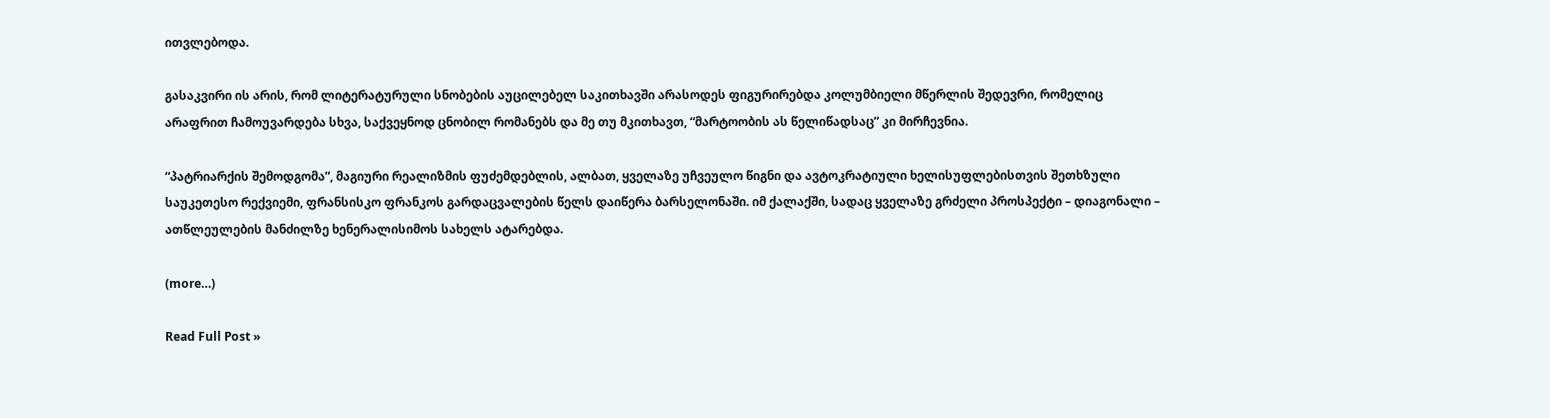ითვლებოდა.

გასაკვირი ის არის, რომ ლიტერატურული სნობების აუცილებელ საკითხავში არასოდეს ფიგურირებდა კოლუმბიელი მწერლის შედევრი, რომელიც არაფრით ჩამოუვარდება სხვა, საქვეყნოდ ცნობილ რომანებს და მე თუ მკითხავთ, “მარტოობის ას წელიწადსაც” კი მირჩევნია.

“პატრიარქის შემოდგომა”, მაგიური რეალიზმის ფუძემდებლის, ალბათ, ყველაზე უჩვეულო წიგნი და ავტოკრატიული ხელისუფლებისთვის შეთხზული საუკეთესო რექვიემი, ფრანსისკო ფრანკოს გარდაცვალების წელს დაიწერა ბარსელონაში. იმ ქალაქში, სადაც ყველაზე გრძელი პროსპექტი – დიაგონალი – ათწლეულების მანძილზე ხენერალისიმოს სახელს ატარებდა.

(more…)

Read Full Post »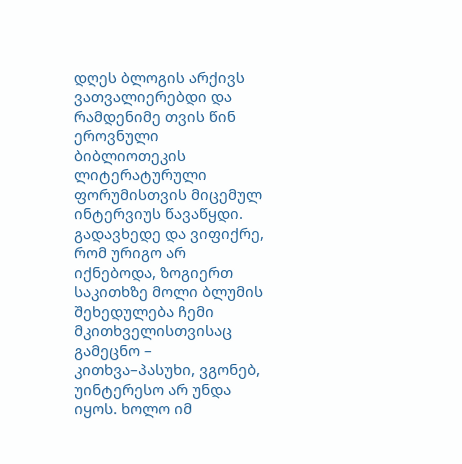დღეს ბლოგის არქივს ვათვალიერებდი და რამდენიმე თვის წინ ეროვნული ბიბლიოთეკის ლიტერატურული ფორუმისთვის მიცემულ ინტერვიუს წავაწყდი. გადავხედე და ვიფიქრე, რომ ურიგო არ იქნებოდა, ზოგიერთ საკითხზე მოლი ბლუმის შეხედულება ჩემი მკითხველისთვისაც გამეცნო – კითხვა–პასუხი, ვგონებ, უინტერესო არ უნდა იყოს. ხოლო იმ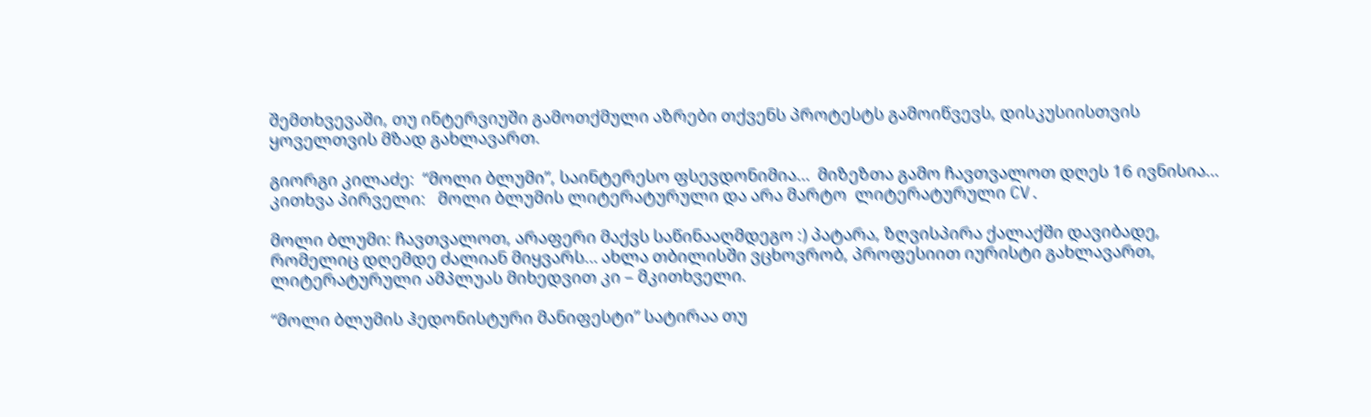შემთხვევაში, თუ ინტერვიუში გამოთქმული აზრები თქვენს პროტესტს გამოიწვევს, დისკუსიისთვის ყოველთვის მზად გახლავართ.

გიორგი კილაძე:  “მოლი ბლუმი”, საინტერესო ფსევდონიმია…  მიზეზთა გამო ჩავთვალოთ დღეს 16 ივნისია… კითხვა პირველი:   მოლი ბლუმის ლიტერატურული და არა მარტო  ლიტერატურული CV.

მოლი ბლუმი: ჩავთვალოთ, არაფერი მაქვს საწინააღმდეგო :) პატარა, ზღვისპირა ქალაქში დავიბადე, რომელიც დღემდე ძალიან მიყვარს… ახლა თბილისში ვცხოვრობ, პროფესიით იურისტი გახლავართ, ლიტერატურული ამპლუას მიხედვით კი – მკითხველი.

“მოლი ბლუმის ჰედონისტური მანიფესტი” სატირაა თუ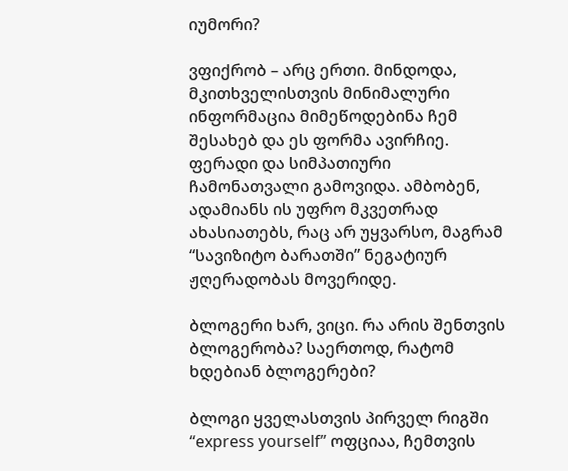იუმორი?

ვფიქრობ – არც ერთი. მინდოდა, მკითხველისთვის მინიმალური ინფორმაცია მიმეწოდებინა ჩემ შესახებ და ეს ფორმა ავირჩიე.  ფერადი და სიმპათიური ჩამონათვალი გამოვიდა. ამბობენ, ადამიანს ის უფრო მკვეთრად ახასიათებს, რაც არ უყვარსო, მაგრამ  “სავიზიტო ბარათში” ნეგატიურ ჟღერადობას მოვერიდე.

ბლოგერი ხარ, ვიცი. რა არის შენთვის ბლოგერობა? საერთოდ, რატომ ხდებიან ბლოგერები?

ბლოგი ყველასთვის პირველ რიგში “express yourself” ოფციაა, ჩემთვის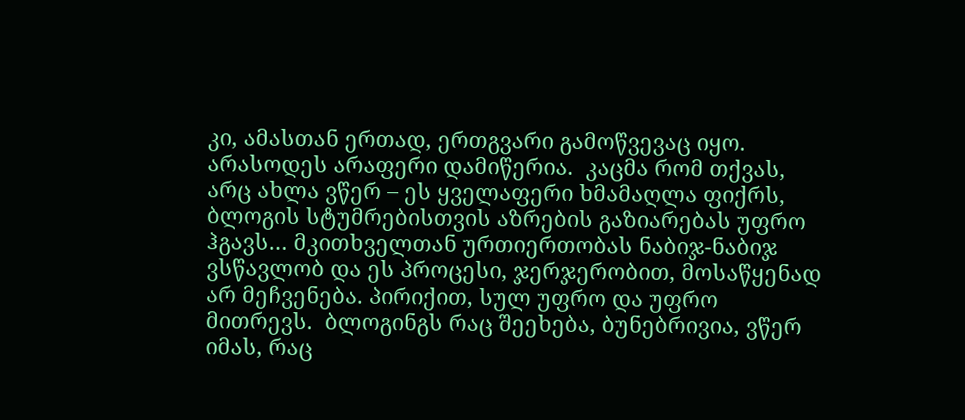კი, ამასთან ერთად, ერთგვარი გამოწვევაც იყო. არასოდეს არაფერი დამიწერია.  კაცმა რომ თქვას, არც ახლა ვწერ – ეს ყველაფერი ხმამაღლა ფიქრს, ბლოგის სტუმრებისთვის აზრების გაზიარებას უფრო ჰგავს… მკითხველთან ურთიერთობას ნაბიჯ-ნაბიჯ ვსწავლობ და ეს პროცესი, ჯერჯერობით, მოსაწყენად არ მეჩვენება. პირიქით, სულ უფრო და უფრო მითრევს.  ბლოგინგს რაც შეეხება, ბუნებრივია, ვწერ იმას, რაც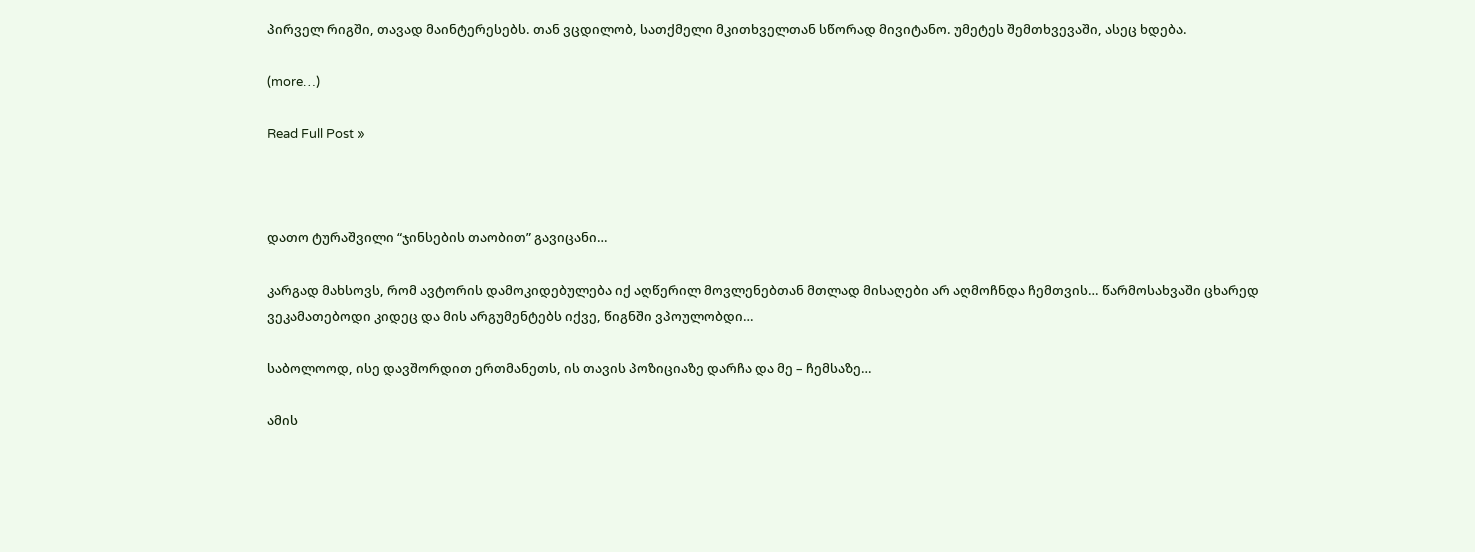პირველ რიგში, თავად მაინტერესებს. თან ვცდილობ, სათქმელი მკითხველთან სწორად მივიტანო. უმეტეს შემთხვევაში, ასეც ხდება.

(more…)

Read Full Post »



დათო ტურაშვილი “ჯინსების თაობით” გავიცანი…

კარგად მახსოვს, რომ ავტორის დამოკიდებულება იქ აღწერილ მოვლენებთან მთლად მისაღები არ აღმოჩნდა ჩემთვის… წარმოსახვაში ცხარედ ვეკამათებოდი კიდეც და მის არგუმენტებს იქვე, წიგნში ვპოულობდი…

საბოლოოდ, ისე დავშორდით ერთმანეთს, ის თავის პოზიციაზე დარჩა და მე – ჩემსაზე…

ამის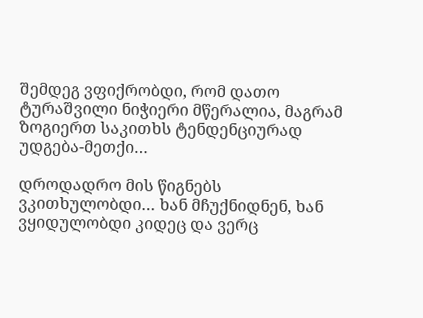შემდეგ ვფიქრობდი, რომ დათო ტურაშვილი ნიჭიერი მწერალია, მაგრამ ზოგიერთ საკითხს ტენდენციურად უდგება-მეთქი…

დროდადრო მის წიგნებს ვკითხულობდი… ხან მჩუქნიდნენ, ხან ვყიდულობდი კიდეც და ვერც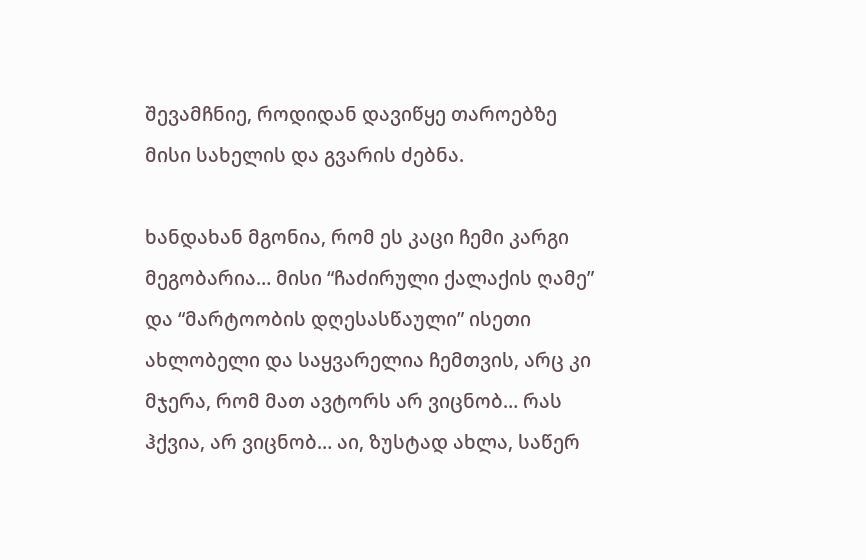შევამჩნიე, როდიდან დავიწყე თაროებზე მისი სახელის და გვარის ძებნა.

ხანდახან მგონია, რომ ეს კაცი ჩემი კარგი მეგობარია… მისი “ჩაძირული ქალაქის ღამე” და “მარტოობის დღესასწაული” ისეთი ახლობელი და საყვარელია ჩემთვის, არც კი მჯერა, რომ მათ ავტორს არ ვიცნობ… რას ჰქვია, არ ვიცნობ… აი, ზუსტად ახლა, საწერ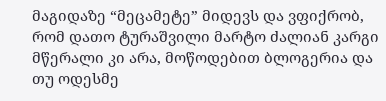მაგიდაზე “მეცამეტე” მიდევს და ვფიქრობ, რომ დათო ტურაშვილი მარტო ძალიან კარგი მწერალი კი არა, მოწოდებით ბლოგერია და თუ ოდესმე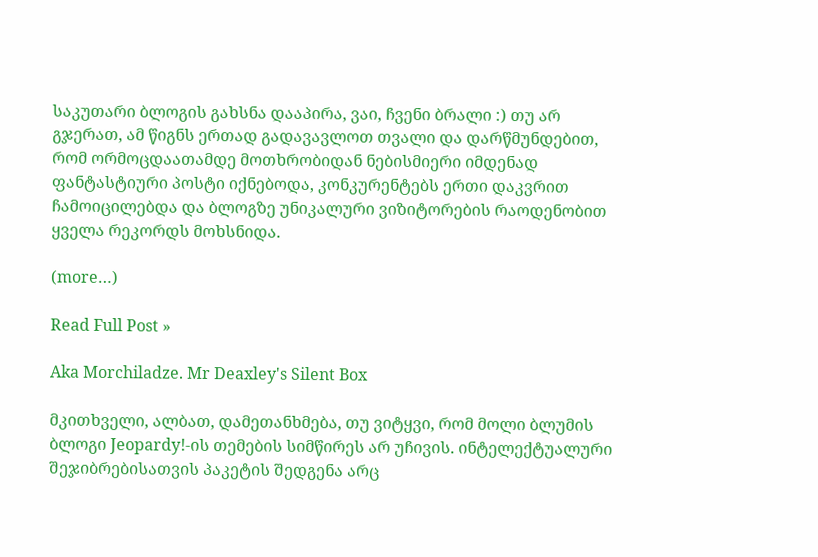საკუთარი ბლოგის გახსნა დააპირა, ვაი, ჩვენი ბრალი :) თუ არ გჯერათ, ამ წიგნს ერთად გადავავლოთ თვალი და დარწმუნდებით, რომ ორმოცდაათამდე მოთხრობიდან ნებისმიერი იმდენად ფანტასტიური პოსტი იქნებოდა, კონკურენტებს ერთი დაკვრით ჩამოიცილებდა და ბლოგზე უნიკალური ვიზიტორების რაოდენობით ყველა რეკორდს მოხსნიდა.

(more…)

Read Full Post »

Aka Morchiladze. Mr Deaxley's Silent Box

მკითხველი, ალბათ, დამეთანხმება, თუ ვიტყვი, რომ მოლი ბლუმის ბლოგი Jeopardy!-ის თემების სიმწირეს არ უჩივის. ინტელექტუალური შეჯიბრებისათვის პაკეტის შედგენა არც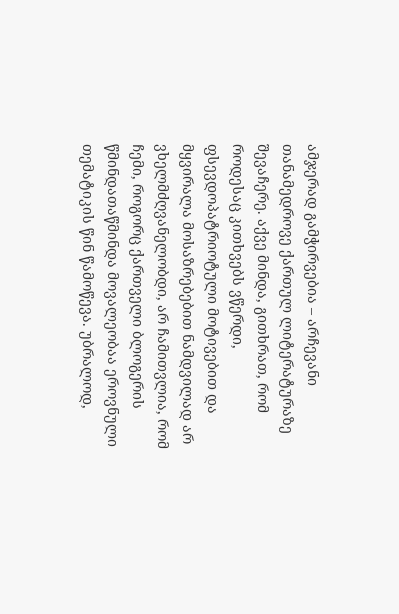ამჯერად გამჭირვებია – არჩევანი თანამედროვე ქართულ ლიტერატურაზე შევაჩერე. აქვე მინდა, გითხრათ, რომ როდესაც კითხვებს ვწერდი, ფსევდოპატრიოტული მოტივებით და მყვირალა მოსაზრებებით ნამდვილად არ ვხელმძღვანელობდი, არ ჩამითვლია, რომ ჩემი, როგორც ქართველი ბლოგერის წმინდათაწმინდა მოვალეობაა ეროვნული თემატიკის წინ წამოწევა. უბრალოდ,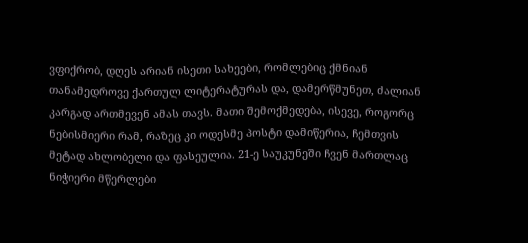ვფიქრობ, დღეს არიან ისეთი სახეები, რომლებიც ქმნიან თანამედროვე ქართულ ლიტერატურას და, დამერწმუნეთ, ძალიან კარგად ართმევენ ამას თავს. მათი შემოქმედება, ისევე, როგორც ნებისმიერი რამ, რაზეც კი ოდესმე პოსტი დამიწერია, ჩემთვის მეტად ახლობელი და ფასეულია. 21-ე საუკუნეში ჩვენ მართლაც ნიჭიერი მწერლები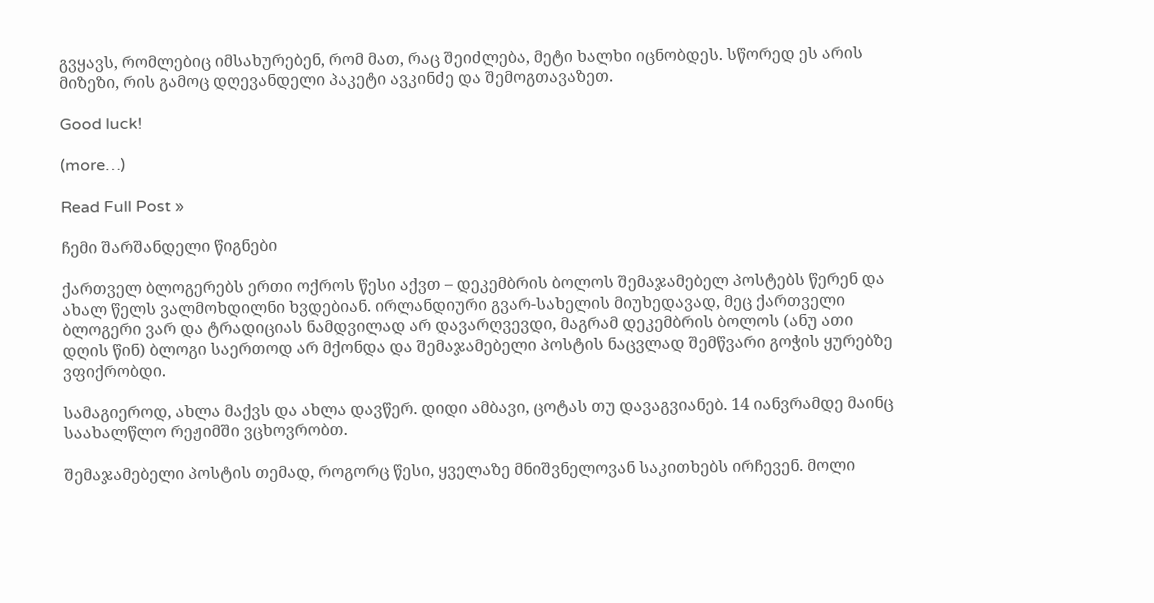გვყავს, რომლებიც იმსახურებენ, რომ მათ, რაც შეიძლება, მეტი ხალხი იცნობდეს. სწორედ ეს არის მიზეზი, რის გამოც დღევანდელი პაკეტი ავკინძე და შემოგთავაზეთ.

Good luck!

(more…)

Read Full Post »

ჩემი შარშანდელი წიგნები

ქართველ ბლოგერებს ერთი ოქროს წესი აქვთ – დეკემბრის ბოლოს შემაჯამებელ პოსტებს წერენ და ახალ წელს ვალმოხდილნი ხვდებიან. ირლანდიური გვარ-სახელის მიუხედავად, მეც ქართველი ბლოგერი ვარ და ტრადიციას ნამდვილად არ დავარღვევდი, მაგრამ დეკემბრის ბოლოს (ანუ ათი დღის წინ) ბლოგი საერთოდ არ მქონდა და შემაჯამებელი პოსტის ნაცვლად შემწვარი გოჭის ყურებზე ვფიქრობდი.

სამაგიეროდ, ახლა მაქვს და ახლა დავწერ. დიდი ამბავი, ცოტას თუ დავაგვიანებ. 14 იანვრამდე მაინც საახალწლო რეჟიმში ვცხოვრობთ.

შემაჯამებელი პოსტის თემად, როგორც წესი, ყველაზე მნიშვნელოვან საკითხებს ირჩევენ. მოლი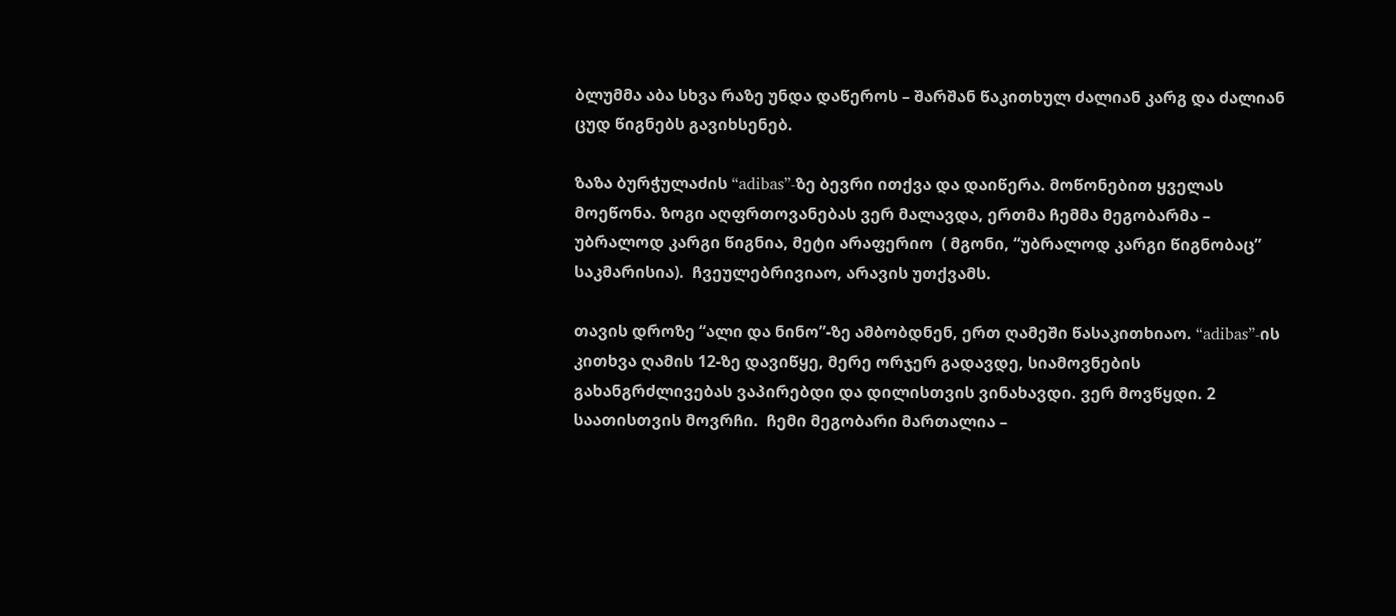ბლუმმა აბა სხვა რაზე უნდა დაწეროს – შარშან წაკითხულ ძალიან კარგ და ძალიან ცუდ წიგნებს გავიხსენებ.

ზაზა ბურჭულაძის “adibas”-ზე ბევრი ითქვა და დაიწერა. მოწონებით ყველას მოეწონა. ზოგი აღფრთოვანებას ვერ მალავდა, ერთმა ჩემმა მეგობარმა – უბრალოდ კარგი წიგნია, მეტი არაფერიო  ( მგონი, “უბრალოდ კარგი წიგნობაც” საკმარისია).  ჩვეულებრივიაო, არავის უთქვამს.

თავის დროზე “ალი და ნინო”-ზე ამბობდნენ, ერთ ღამეში წასაკითხიაო. “adibas”-ის კითხვა ღამის 12-ზე დავიწყე, მერე ორჯერ გადავდე, სიამოვნების გახანგრძლივებას ვაპირებდი და დილისთვის ვინახავდი. ვერ მოვწყდი. 2 საათისთვის მოვრჩი.  ჩემი მეგობარი მართალია –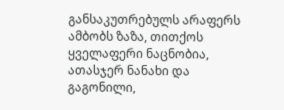განსაკუთრებულს არაფერს ამბობს ზაზა, თითქოს ყველაფერი ნაცნობია, ათასჯერ ნანახი და გაგონილი,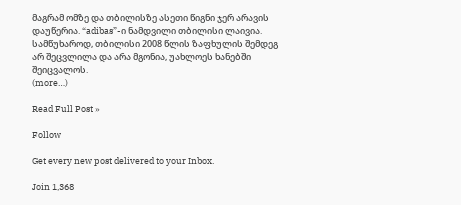მაგრამ ომზე და თბილისზე ასეთი წიგნი ჯერ არავის დაუწერია. “adibas”-ი ნამდვილი თბილისი ლაივია. სამწუხაროდ, თბილისი 2008 წლის ზაფხულის შემდეგ არ შეცვლილა და არა მგონია, უახლოეს ხანებში შეიცვალოს.
(more…)

Read Full Post »

Follow

Get every new post delivered to your Inbox.

Join 1,368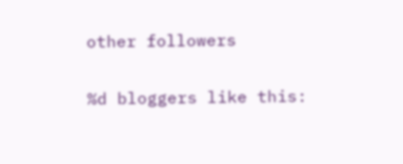other followers

%d bloggers like this: